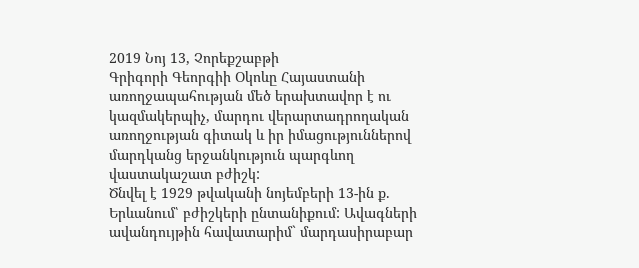2019 Նոյ 13, Չորեքշաբթի
Գրիգորի Գեորգիի Օկոևը Հայաստանի առողջապահության մեծ երախտավոր է ու կազմակերպիչ, մարդու վերարտադրողական առողջության գիտակ և իր իմացություններով մարդկանց երջանկություն պարգևող վաստակաշատ բժիշկ:
Ծնվել է 1929 թվականի նոյեմբերի 13-ին ք. Երևանում՝ բժիշկերի ընտանիքում: Ավագների ավանդույթին հավատարիմ` մարդասիրաբար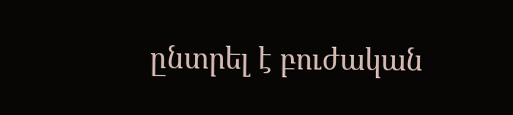ընտրել է բուժական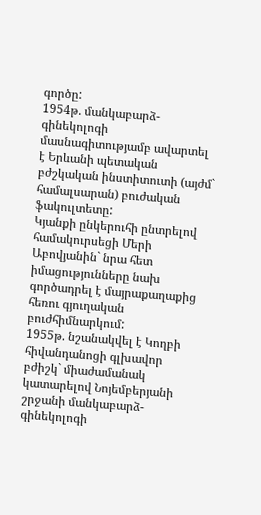գործը:
1954թ. մանկաբարձ-գինեկոլոգի մասնագիտությամբ ավարտել է Երևանի պետական բժշկական ինստիտուտի (այժմ` համալսարան) բուժական ֆակուլտետը:
Կյանքի ընկերուհի ընտրելով համակուրսեցի Մերի Աբովյանին` նրա հետ իմացությունները նախ գործադրել է մայրաքաղաքից հեռու գյուղական բուժհիմնարկում:
1955թ. նշանակվել է Կողբի հիվանդանոցի գլխավոր բժիշկ` միաժամանակ կատարելով Նոյեմբերյանի շրջանի մանկաբարձ-գինեկոլոգի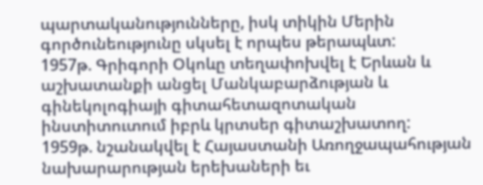պարտականությունները, իսկ տիկին Մերին գործունեությունը սկսել է որպես թերապևտ:
1957թ. Գրիգորի Օկոևը տեղափոխվել է Երևան և աշխատանքի անցել Մանկաբարձության և գինեկոլոգիայի գիտահետազոտական ինստիտուտում իբրև կրտսեր գիտաշխատող:
1959թ. նշանակվել է Հայաստանի Առողջապահության նախարարության երեխաների եւ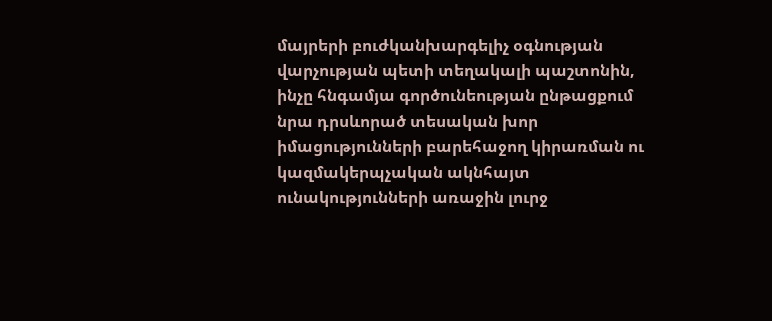մայրերի բուժկանխարգելիչ օգնության վարչության պետի տեղակալի պաշտոնին, ինչը հնգամյա գործունեության ընթացքում նրա դրսևորած տեսական խոր իմացությունների բարեհաջող կիրառման ու կազմակերպչական ակնհայտ ունակությունների առաջին լուրջ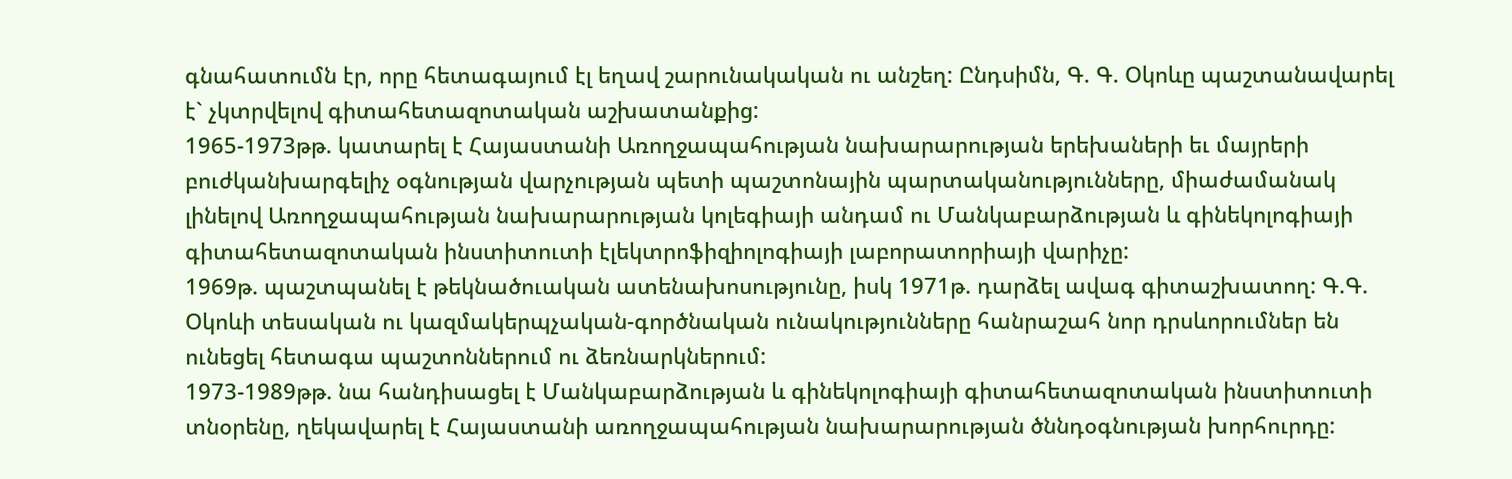գնահատումն էր, որը հետագայում էլ եղավ շարունակական ու անշեղ: Ընդսիմն, Գ. Գ. Օկոևը պաշտանավարել է` չկտրվելով գիտահետազոտական աշխատանքից:
1965-1973թթ. կատարել է Հայաստանի Առողջապահության նախարարության երեխաների եւ մայրերի բուժկանխարգելիչ օգնության վարչության պետի պաշտոնային պարտականությունները, միաժամանակ լինելով Առողջապահության նախարարության կոլեգիայի անդամ ու Մանկաբարձության և գինեկոլոգիայի գիտահետազոտական ինստիտուտի էլեկտրոֆիզիոլոգիայի լաբորատորիայի վարիչը:
1969թ. պաշտպանել է թեկնածուական ատենախոսությունը, իսկ 1971թ. դարձել ավագ գիտաշխատող: Գ.Գ. Օկոևի տեսական ու կազմակերպչական-գործնական ունակությունները հանրաշահ նոր դրսևորումներ են ունեցել հետագա պաշտոններում ու ձեռնարկներում:
1973-1989թթ. նա հանդիսացել է Մանկաբարձության և գինեկոլոգիայի գիտահետազոտական ինստիտուտի տնօրենը, ղեկավարել է Հայաստանի առողջապահության նախարարության ծննդօգնության խորհուրդը: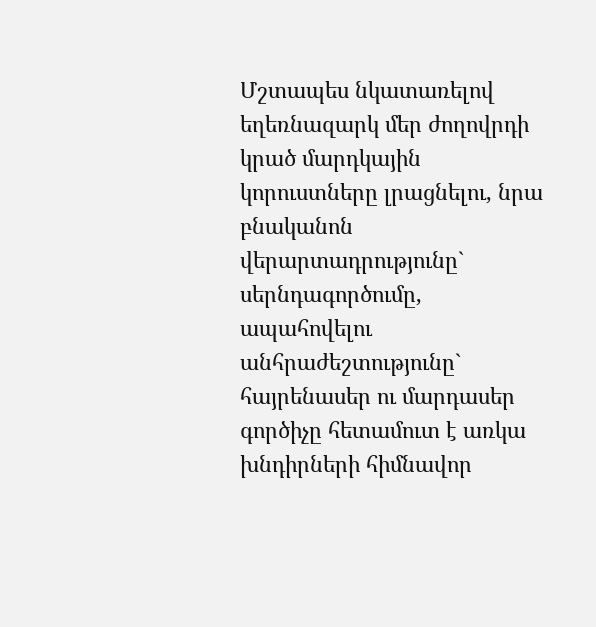Մշտապես նկատառելով եղեռնազարկ մեր ժողովրդի կրած մարդկային կորուստները լրացնելու, նրա բնականոն վերարտադրությունը` սերնդագործումը, ապահովելու անհրաժեշտությունը` հայրենասեր ու մարդասեր գործիչը հետամուտ է առկա խնդիրների հիմնավոր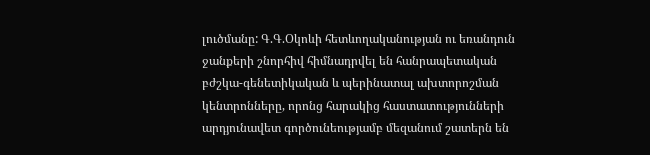լուծմանը: Գ.Գ.Օկոևի հետևողականության ու եռանդուն ջանքերի շնորհիվ հիմնադրվել են հանրապետական բժշկա-գենետիկական և պերինատալ ախտորոշման կենտրոնները, որոնց հարակից հաստատությունների արդյունավետ գործունեությամբ մեզանում շատերն են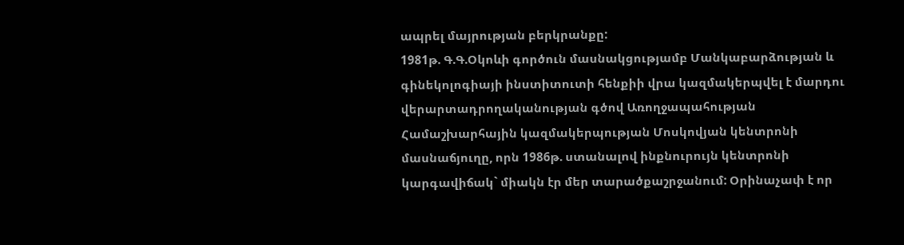ապրել մայրության բերկրանքը:
1981թ. Գ.Գ.Օկոևի գործուն մասնակցությամբ Մանկաբարձության և գինեկոլոգիայի ինստիտուտի հենքիի վրա կազմակերպվել է մարդու վերարտադրողականության գծով Առողջապահության Համաշխարհային կազմակերպության Մոսկովյան կենտրոնի մասնաճյուղը, որն 1986թ. ստանալով ինքնուրույն կենտրոնի կարգավիճակ` միակն էր մեր տարածքաշրջանում: Օրինաչափ է որ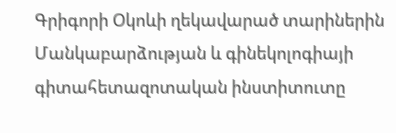Գրիգորի Օկոևի ղեկավարած տարիներին Մանկաբարձության և գինեկոլոգիայի գիտահետազոտական ինստիտուտը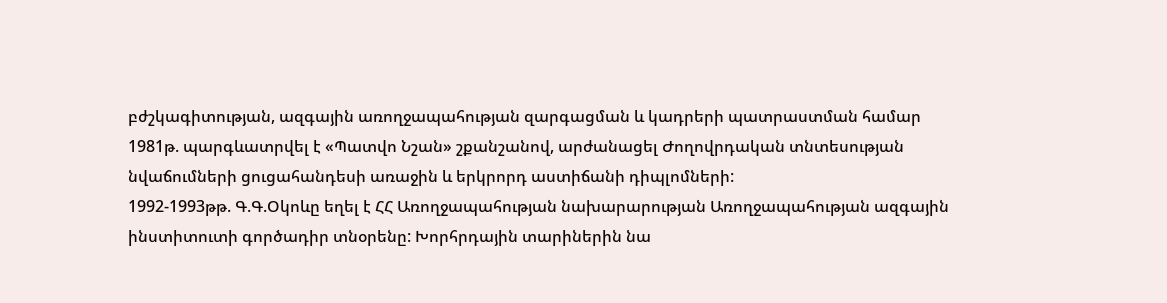բժշկագիտության, ազգային առողջապահության զարգացման և կադրերի պատրաստման համար 1981թ. պարգևատրվել է «Պատվո Նշան» շքանշանով, արժանացել Ժողովրդական տնտեսության նվաճումների ցուցահանդեսի առաջին և երկրորդ աստիճանի դիպլոմների:
1992-1993թթ. Գ.Գ.Օկոևը եղել է ՀՀ Առողջապահության նախարարության Առողջապահության ազգային ինստիտուտի գործադիր տնօրենը: Խորհրդային տարիներին նա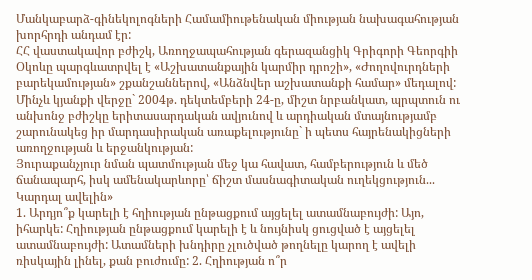Մանկաբարձ-գինեկոլոգների Համամիութենական միության նախագահության խորհրդի անդամ էր:
ՀՀ վաստակավոր բժիշկ, Առողջապահության գերազանցիկ Գրիգորի Գեորգիի Օկոևը պարգևատրվել է «Աշխատանքային կարմիր դրոշի», «Ժողովուրդների բարեկամության» շքանշաններով, «Անձնվեր աշխատանքի համար» մեդալով:
Մինչև կյանքի վերջը` 2004թ. դեկտեմբերի 24-ը, միշտ նրբանկատ, պրպտուն ու անխոնջ բժիշկը երիտասարդական ավյունով և արդիական մտայնությամբ շարունակեց իր մարդասիրական առաքելությունը` ի պետս հայրենակիցների առողջության և երջանկության:
Յուրաքանչյուր նման պատմության մեջ կա հավատ, համբերություն և մեծ ճանապարհ, իսկ ամենակարևորը՝ ճիշտ մասնագիտական ուղեկցություն...
Կարդալ ավելին»
1. Արդյո՞ք կարելի է հղիության ընթացքում այցելել ատամնաբույժի: Այո, իհարկե: Հղիության ընթացքում կարելի է և նույնիսկ ցուցված է այցելել ատամնաբույժի: Ատամների խնդիրը չլուծված թողնելը կարող է ավելի ռիսկային լինել, քան բուժումը: 2. Հղիության ո՞ր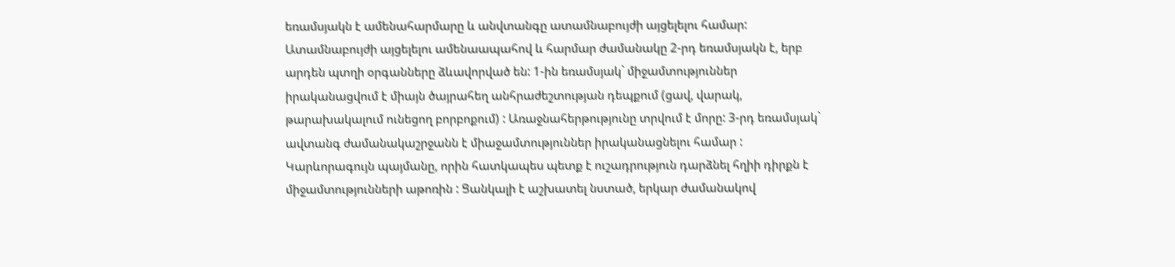եռամսյակն է ամենահարմարը և անվտանգը ատամնաբույժի այցելելու համար: Ատամնաբույժի այցելելու ամենաապահով և հարմար ժամանակը 2-րդ եռամսյակն է, երբ արդեն պտղի օրգանները ձևավորված են: 1-ին եռամսյակ` միջամտություններ իրականացվում է միայն ծայրահեղ անհրաժեշտության դեպքում (ցավ, վարակ, թարախակալում ունեցող բորբոքում) : Առաջնահերթությունը տրվում է մորը: 3-րդ եռամսյակ` ավտանգ ժամանակաշրջանն է միաջամտություններ իրականացնելու համար : Կարևորագույն պայմանը, որին հատկապես պետք է ուշադրություն դարձնել հղիի դիրքն է միջամտությունների աթոռին : Ցանկալի է աշխատել նստած, երկար ժամանակով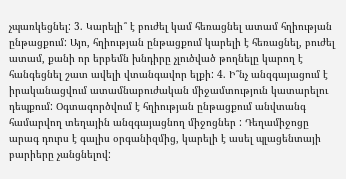չպառկեցնել: 3. Կարելի՞ է բուժել կամ հեռացնել ատամ հղիության ընթացքում: Այո, հղիության ընթացքում կարելի է հեռացնել, բուժել ատամ, քանի որ երբեմն խնդիրը չլուծված թողնելը կարող է հանգեցնել շատ ավելի վտանգավոր ելքի: 4. Ի՞նչ անզգայացում է իրականացվում ատամնաբուժական միջամտություն կատարելու դեպքում: Օգտագործվում է հղիության ընթացքում անվտանգ համարվող տեղային անզգայացնող միջոցներ : Դեղամիջոցը արագ դուրս է գալիս օրգանիզմից, կարելի է ասել պլացենտայի բարիերը չանցնելով: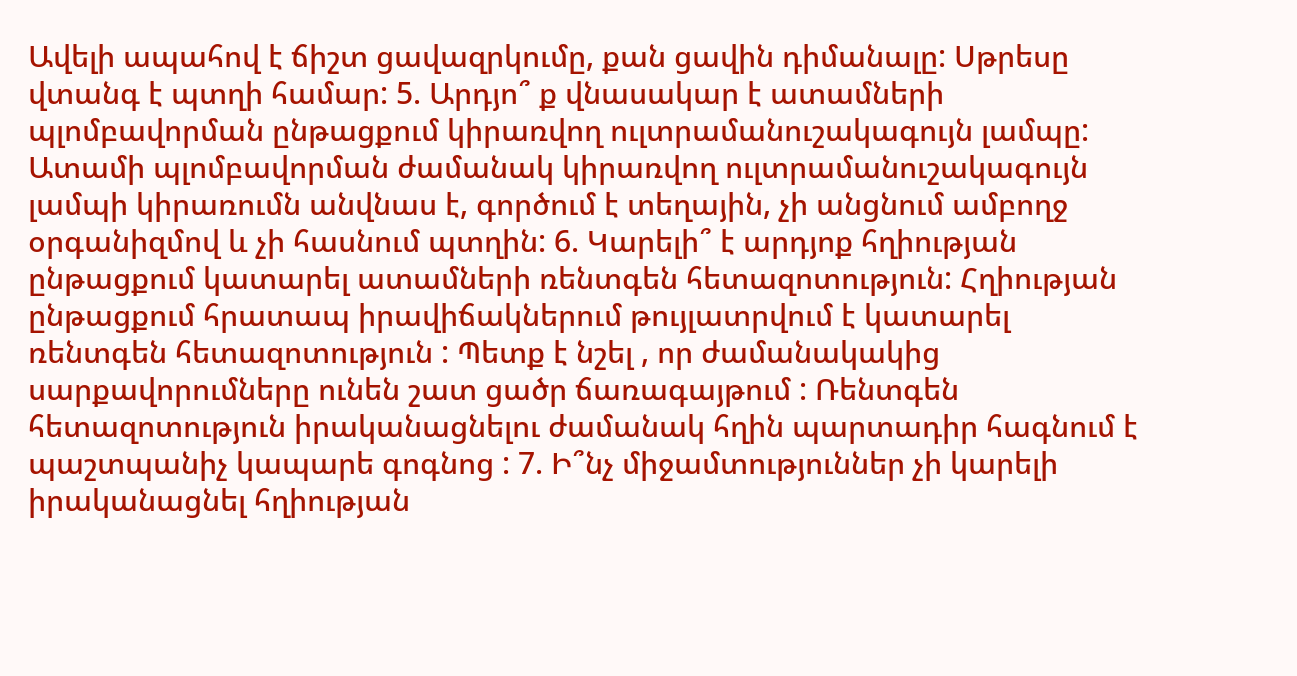Ավելի ապահով է ճիշտ ցավազրկումը, քան ցավին դիմանալը: Սթրեսը վտանգ է պտղի համար: 5. Արդյո՞ ք վնասակար է ատամների պլոմբավորման ընթացքում կիրառվող ուլտրամանուշակագույն լամպը: Ատամի պլոմբավորման ժամանակ կիրառվող ուլտրամանուշակագույն լամպի կիրառումն անվնաս է, գործում է տեղային, չի անցնում ամբողջ օրգանիզմով և չի հասնում պտղին: 6. Կարելի՞ է արդյոք հղիության ընթացքում կատարել ատամների ռենտգեն հետազոտություն: Հղիության ընթացքում հրատապ իրավիճակներում թույլատրվում է կատարել ռենտգեն հետազոտություն : Պետք է նշել , որ ժամանակակից սարքավորումները ունեն շատ ցածր ճառագայթում : Ռենտգեն հետազոտություն իրականացնելու ժամանակ հղին պարտադիր հագնում է պաշտպանիչ կապարե գոգնոց : 7. Ի՞նչ միջամտություններ չի կարելի իրականացնել հղիության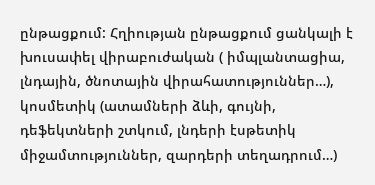ընթացքում: Հղիության ընթացքում ցանկալի է խուսափել վիրաբուժական ( իմպլանտացիա, լնդային, ծնոտային վիրահատություններ…), կոսմետիկ (ատամների ձևի, գույնի, դեֆեկտների շտկում, լնդերի էսթետիկ միջամտություններ, զարդերի տեղադրում…)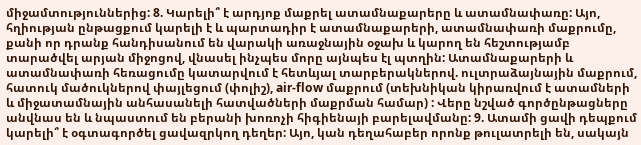միջամտություններից: 8. Կարելի՞ է արդյոք մաքրել ատամնաքարերը և ատամնափառը: Այո, հղիության ընթացքում կարելի է և պարտադիր է ատամնաքարերի, ատամնափառի մաքրումը, քանի որ դրանք հանդիսանում են վարակի առաջնային օջախ և կարող են հեշտությամբ տարածվել արյան միջոցով, վնասել ինչպես մորը այնպես էլ պտղին: Ատամնաքարերի և ատամնափառի հեռացումը կատարվում է հետևյալ տարբերակներով. ուլտրաձայնային մաքրում, հատուկ մածուկներով փայլեցում (փոլիշ), air-flow մաքրում (տեխնիկան կիրառվում է ատամների և միջատամնային անհասանելի հատվածների մաքրման համար) : Վերը նշված գործընթացները անվնաս են և նպաստում են բերանի խոռոչի հիգիենայի բարելավմանը: 9. Ատամի ցավի դեպքում կարելի՞ է օգտագործել ցավազրկող դեղեր: Այո, կան դեղահաբեր որոնք թուլատրելի են, սակայն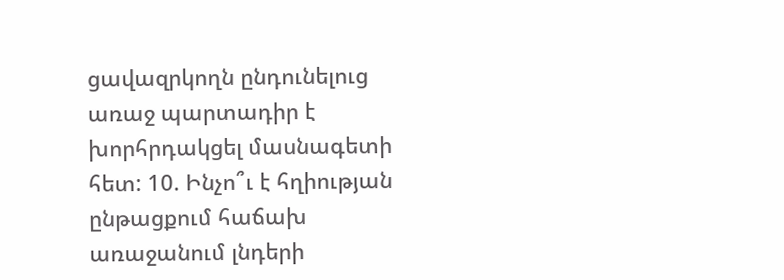ցավազրկողն ընդունելուց առաջ պարտադիր է խորհրդակցել մասնագետի հետ: 10. Ինչո՞ւ է հղիության ընթացքում հաճախ առաջանում լնդերի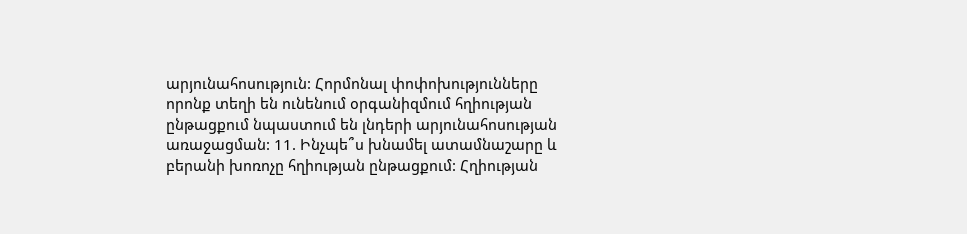արյունահոսություն: Հորմոնալ փոփոխությունները որոնք տեղի են ունենում օրգանիզմում հղիության ընթացքում նպաստում են լնդերի արյունահոսության առաջացման: 11. Ինչպե՞ս խնամել ատամնաշարը և բերանի խոռոչը հղիության ընթացքում: Հղիության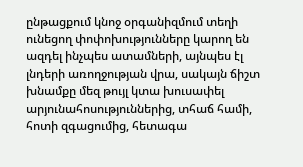ընթացքում կնոջ օրգանիզմում տեղի ունեցող փոփոխությունները կարող են ազդել ինչպես ատամների, այնպես էլ լնդերի առողջության վրա, սակայն ճիշտ խնամքը մեզ թույլ կտա խուսափել արյունահոսություններից, տհաճ համի, հոտի զգացումից, հետագա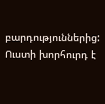բարդություններից: Ուստի խորհուրդ է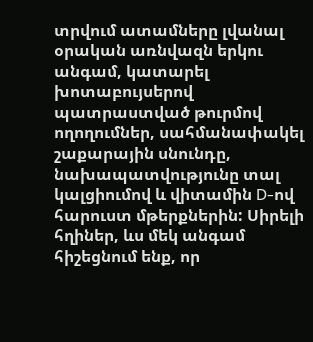տրվում ատամները լվանալ օրական առնվազն երկու անգամ, կատարել խոտաբույսերով պատրաստված թուրմով ողողումներ, սահմանափակել շաքարային սնունդը, նախապատվությունը տալ կալցիումով և վիտամին D-ով հարուստ մթերքներին: Սիրելի հղիներ, ևս մեկ անգամ հիշեցնում ենք, որ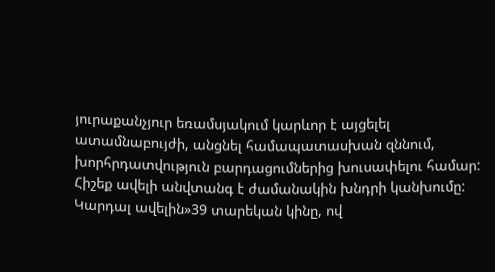յուրաքանչյուր եռամսյակում կարևոր է այցելել ատամնաբույժի, անցնել համապատասխան զննում, խորհրդատվություն բարդացումներից խուսափելու համար: Հիշեք ավելի անվտանգ է ժամանակին խնդրի կանխումը:
Կարդալ ավելին»39 տարեկան կինը, ով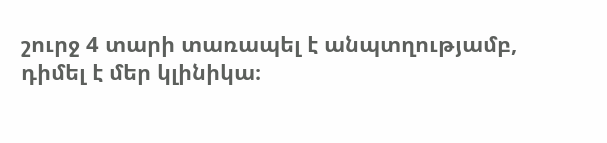շուրջ 4 տարի տառապել է անպտղությամբ, դիմել է մեր կլինիկա։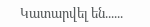Կատարվել են......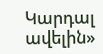Կարդալ ավելին»